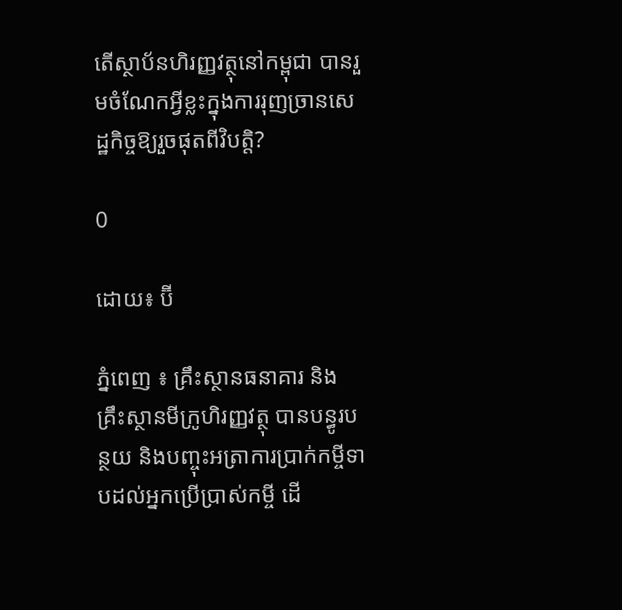តើស្ថាប័នហិរញ្ញវត្ថុនៅកម្ពុជា បានរួមចំណែកអ្វីខ្លះក្នុងការរុញច្រានសេដ្ឋកិច្ចឱ្យរួចផុតពីវិបត្តិ?

0

ដោយ៖ ប៊ី

ភ្នំពេញ ៖ គ្រឹះស្ថានធនាគារ និងគ្រឹះស្ថានមីក្រូហិរញ្ញវត្ថុ បានបន្ធូរបន្ថយ និងបញ្ចុះអត្រាការប្រាក់កម្ចីទាបដល់អ្នកប្រើប្រាស់កម្ចី ដើ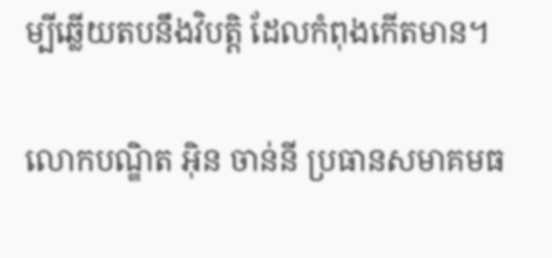ម្បីឆ្លើយតបនឹងវិបត្តិ ដែលកំពុងកើតមាន។

លោកបណ្ឌិត អ៊ិន ចាន់នី ប្រធានសមាគមធ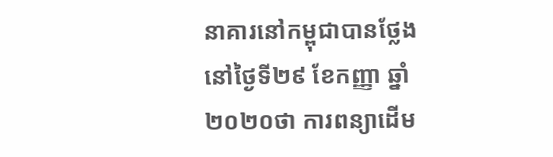នាគារនៅកម្ពុជាបានថ្លែងនៅថ្ងៃទី២៩ ខែកញ្ញា ឆ្នាំ២០២០ថា ការពន្យាដើម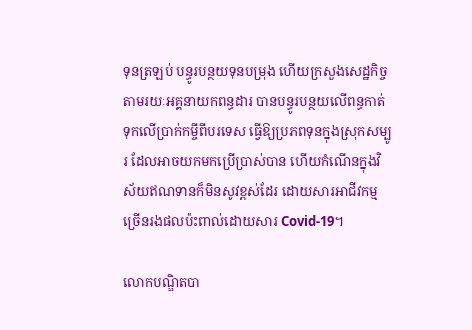ទុនត្រឡប់ បន្ធូរបន្ថយទុនបម្រុង ហើយក្រសួងសេដ្ឋកិច្ច តាមរយៈអគ្គនាយកពន្ធដារ បានបន្ធូរបន្ថយលើពន្ធកាត់ទុកលើប្រាក់កម្ចីពីបរទេស ធ្វើឱ្យប្រភពទុនក្នុងស្រុកសម្បូរ ដែលអាចយកមកប្រើប្រាស់បាន ហើយកំណើនក្នុងវិស័យឥណទានក៏មិនសូវខ្ពស់ដែរ ដោយសារអាជីវកម្មច្រើនរងផលប៉ះពាល់ដោយសារ Covid-19។

លោកបណ្ឌិតបា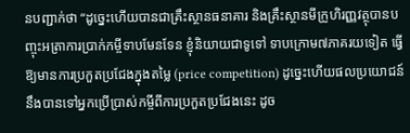នបញ្ជាក់ថា “ដូច្នេះហើយបានជាគ្រឹះស្ថានធនាគារ និងគ្រឹះស្ថានមីក្រូហិរញ្ញវត្ថុបានបញ្ចុះអត្រាការប្រាក់កម្ចីទាបមែនទែន ខ្ញុំនិយាយជាទូទៅ ទាបក្រោម៧ភាគរយទៀត ធ្វើឱ្យមានការប្រកួតប្រជែងក្នុងតម្លៃ (price competition) ដូច្នេះហើយផលប្រយោជន៍នឹងបានទៅអ្នកប្រើប្រាស់កម្ចីពីការប្រកួតប្រជែងនេះ ដូច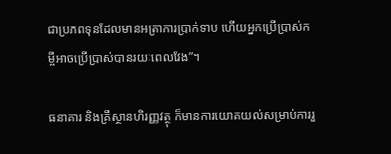ជាប្រភពទុនដែលមានអត្រាការប្រាក់ទាប ហើយអ្នកប្រើប្រាស់កម្ចីអាចប្រើប្រាស់បានរយៈពេលវែង”។

ធនាគារ និងគ្រឹស្ថានហិរញ្ញវត្ថុ ក៏មានការយោគយល់សម្រាប់ការរួ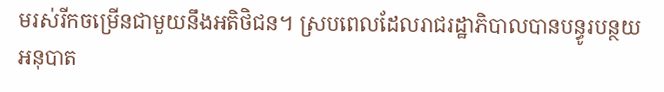មរស់រីកចម្រើនជាមួយនឹងអតិថិជន។ ស្របពេលដែលរាជរដ្ឋាភិបាលបានបន្ធូរបន្ថយអនុបាត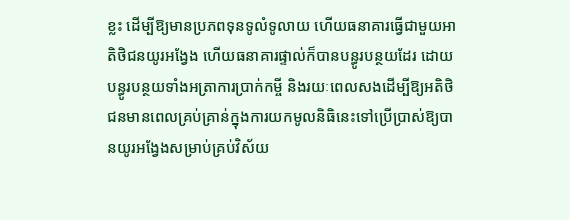ខ្លះ ដើម្បីឱ្យមានប្រភពទុនទូលំទូលាយ ហើយធនាគារធ្វើជាមួយអាតិថិជនយូរអង្វែង ហើយធនាគារផ្ទាល់ក៏បានបន្ធូរបន្ថយដែរ ដោយបន្ធូរបន្ថយទាំងអត្រាការប្រាក់កម្ចី និងរយៈពេលសងដើម្បីឱ្យអតិថិជនមានពេលគ្រប់គ្រាន់ក្នុងការយកមូលនិធិនេះទៅប្រើប្រាស់ឱ្យបានយូរអង្វែងសម្រាប់គ្រប់វិស័យ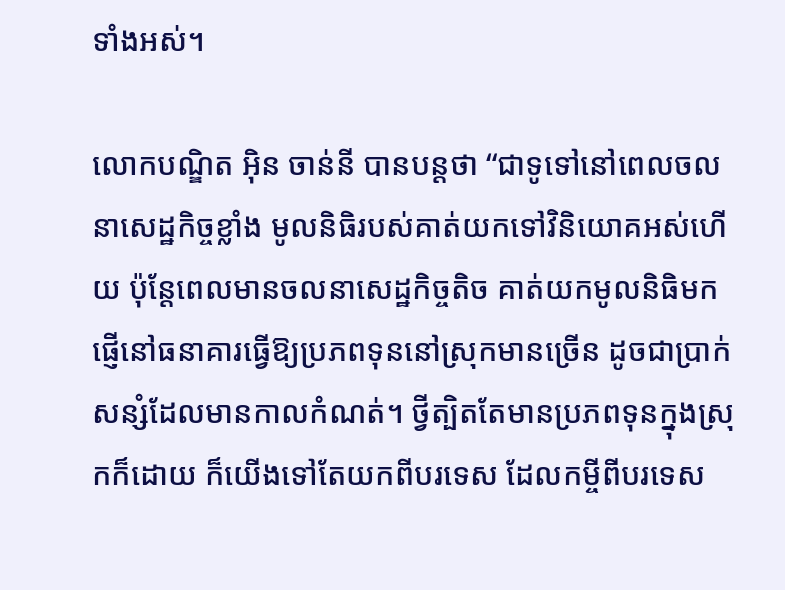ទាំងអស់។

លោកបណ្ឌិត អ៊ិន ចាន់នី បានបន្តថា “ជាទូទៅនៅពេលចលនាសេដ្ឋកិច្ចខ្លាំង មូលនិធិរបស់គាត់យកទៅវិនិយោគអស់ហើយ ប៉ុន្តែពេលមានចលនាសេដ្ឋកិច្ចតិច គាត់យកមូលនិធិមកផ្ញើនៅធនាគារធ្វើឱ្យប្រភពទុននៅស្រុកមានច្រើន ដូចជាប្រាក់សន្សំដែលមានកាលកំណត់។ ថ្វីត្បិតតែមានប្រភពទុនក្នុងស្រុកក៏ដោយ ក៏យើងទៅតែយកពីបរទេស ដែលកម្ចីពីបរទេស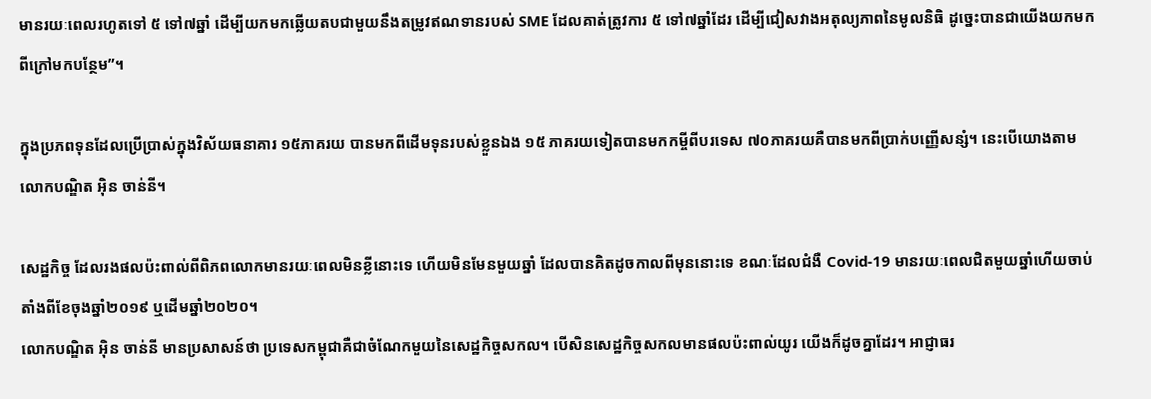មានរយៈពេលរហូតទៅ ៥ ទៅ៧ឆ្នាំ ដើម្បីយកមកឆ្លើយតបជាមួយនឹងតម្រូវឥណទានរបស់ SME ដែលគាត់ត្រូវការ ៥ ទៅ៧ឆ្នាំដែរ ដើម្បីជៀសវាងអតុល្យភាពនៃមូលនិធិ ដូច្នេះបានជាយើងយកមកពីក្រៅមកបន្ថែម”។

ក្នុងប្រភពទុនដែលប្រើប្រាស់ក្នុងវិស័យធនាគារ ១៥ភាគរយ បានមកពីដើមទុនរបស់ខ្លួនឯង ១៥ ភាគរយទៀតបានមកកម្ចីពីបរទេស ៧០ភាគរយគឺបានមកពីប្រាក់បញ្ញើសន្សំ។ នេះបើយោងតាមលោកបណ្ឌិត អ៊ិន ចាន់នី។

សេដ្ឋកិច្ច ដែលរងផលប៉ះពាល់ពីពិភពលោកមានរយៈពេលមិនខ្លីនោះទេ ហើយមិនមែនមួយឆ្នាំ ដែលបានគិតដូចកាលពីមុននោះទេ ខណៈដែលជំងឺ Covid-19 មានរយៈពេលជិតមួយឆ្នាំហើយចាប់តាំងពីខែចុងឆ្នាំ២០១៩ ឬដើមឆ្នាំ២០២០។
លោកបណ្ឌិត អ៊ិន ចាន់នី មានប្រសាសន៍ថា ប្រទេសកម្ពុជាគឺជាចំណែកមួយនៃសេដ្ឋកិច្ចសកល។ បើសិនសេដ្ឋកិច្ចសកលមានផលប៉ះពាល់យូរ យើងក៏ដូចគ្នាដែរ។ អាជ្ញាធរ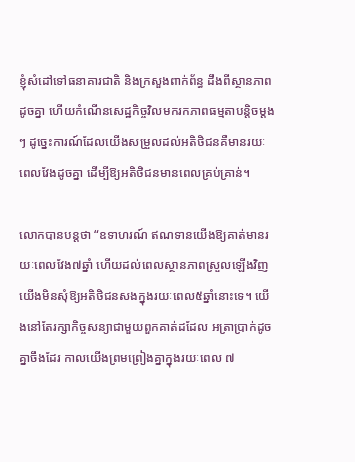ខ្ញុំសំដៅទៅធនាគារជាតិ និងក្រសួងពាក់ព័ន្ធ ដឹងពីស្ថានភាពដូចគ្នា ហើយកំណើនសេដ្ឋកិច្ចវិលមករកភាពធម្មតាបន្តិចម្តងៗ ដូច្នេះការណ៍ដែលយើងសម្រួលដល់អតិថិជនគឺមានរយៈពេលវែងដូចគ្នា ដើម្បីឱ្យអតិថិជនមានពេលគ្រប់គ្រាន់។

លោកបានបន្តថា “ឧទាហរណ៍ ឥណទានយើងឱ្យគាត់មានរយៈពេលវែង៧ឆ្នាំ ហើយដល់ពេលស្ថានភាពស្រួលឡើងវិញ យើងមិនសុំឱ្យអតិថិជនសងក្នុងរយៈពេល៥ឆ្នាំនោះទេ។ យើងនៅតែរក្សាកិច្ចសន្យាជាមួយពួកគាត់ដដែល អត្រាប្រាក់ដូចគ្នាចឹងដែរ កាលយើងព្រមព្រៀងគ្នាក្នុងរយៈពេល ៧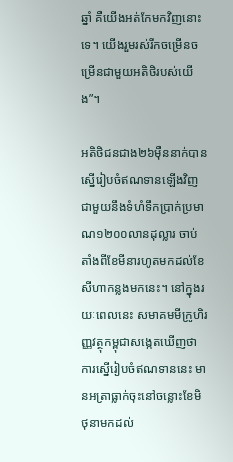ឆ្នាំ គឺយើងអត់កែមកវិញនោះទេ។ យើងរួមរស់រីកចម្រើនចម្រើនជាមួយអតិថិរបស់យើង”។

អតិថិជនជាង២៦ម៉ឺននាក់បានស្នើរៀបចំឥណទានឡើងវិញជាមួយនឹងទំហំទឹកប្រាក់ប្រមាណ១២០០លានដុល្លារ ចាប់តាំងពីខែមីនារហូតមកដល់ខែសីហាកន្លងមកនេះ។ នៅក្នុងរយៈពេលនេះ សមាគមមីក្រូហិរញ្ញវត្ថុកម្ពុជាសង្កេតឃើញថា ការស្នើរៀបចំឥណទាននេះ មានអត្រាធ្លាក់ចុះនៅចន្លោះខែមិថុនាមកដល់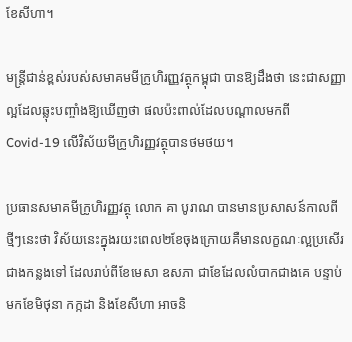ខែសីហា។

មន្ត្រីជាន់ខ្ពស់របស់សមាគមមីក្រូហិរញ្ញវត្ថុកម្ពុជា បានឱ្យដឹងថា នេះជាសញ្ញាល្អដែលឆ្លុះបញ្ចាំងឱ្យឃើញថា ផលប៉ះពាល់ដែលបណ្ដាលមកពី Covid-19 លើវិស័យមីក្រូហិរញ្ញវត្ថុបានថមថយ។

ប្រធានសមាគមីក្រូហិរញ្ញវត្ថុ លោក គា បូរាណ បានមានប្រសាសន៍កាលពីថ្មីៗនេះថា វិស័យនេះក្នុងរយះពេល២ខែចុងក្រោយគឺមានលក្ខណៈល្អប្រសើរជាងកន្លងទៅ ដែលរាប់ពីខែមេសា ឧសភា ជាខែដែលលំបាកជាងគេ បន្ទាប់មកខែមិថុនា កក្កដា និងខែសីហា អាចនិ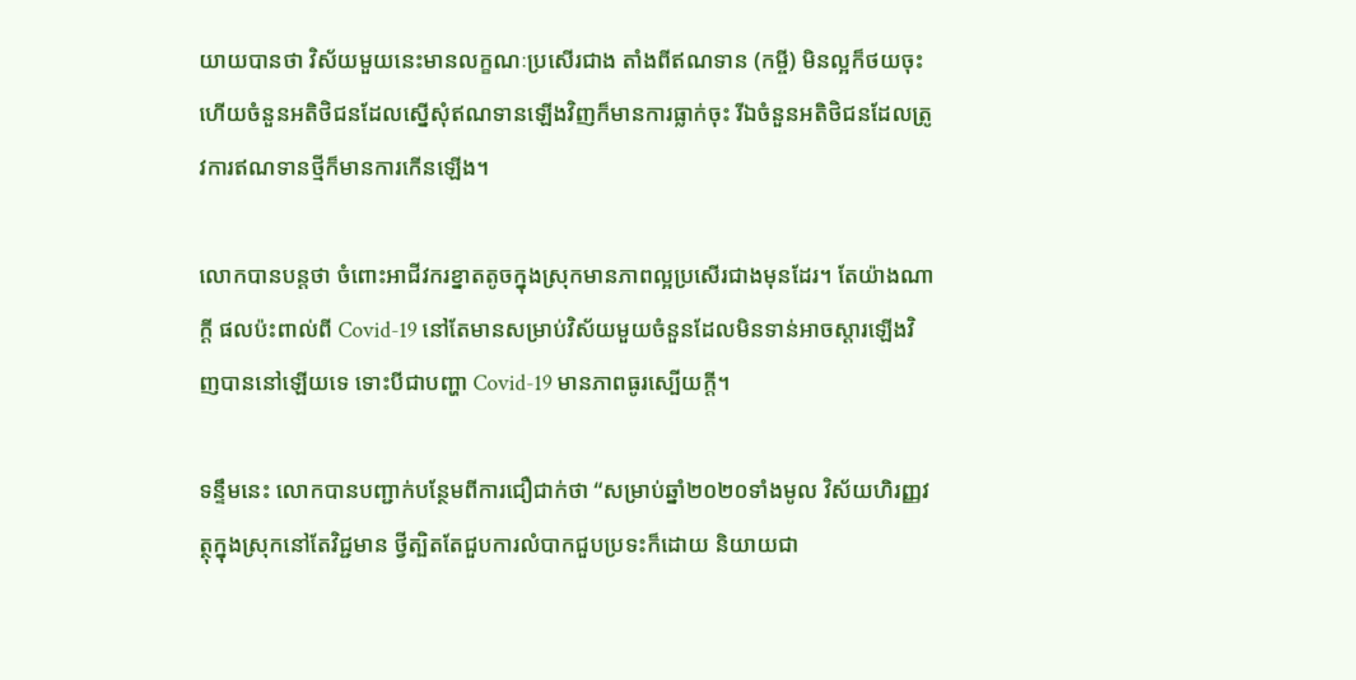យាយបានថា វិស័យមួយនេះមានលក្ខណៈប្រសើរជាង តាំងពីឥណទាន (កម្ចី) មិនល្អក៏ថយចុះ ហើយចំនួនអតិថិជនដែលស្នើសុំឥណទានឡើងវិញក៏មានការធ្លាក់ចុះ រីឯចំនួនអតិថិជនដែលត្រូវការឥណទានថ្មីក៏មានការកើនឡើង។

លោកបានបន្តថា ចំពោះអាជីវករខ្នាតតូចក្នុងស្រុកមានភាពល្អប្រសើរជាងមុនដែរ។ តែយ៉ាងណាក្តី ផលប៉ះពាល់ពី Covid-19 នៅតែមានសម្រាប់វិស័យមួយចំនួនដែលមិនទាន់អាចស្តារឡើងវិញបាននៅឡើយទេ ទោះបីជាបញ្ហា Covid-19 មានភាពធូរស្បើយក្តី។

ទន្ទឹមនេះ លោកបានបញ្ជាក់បន្ថែមពីការជឿជាក់ថា “សម្រាប់ឆ្នាំ២០២០ទាំងមូល វិស័យហិរញ្ញវត្ថុក្នុងស្រុកនៅតែវិជ្ជមាន ថ្វីត្បិតតែជួបការលំបាកជួបប្រទះក៏ដោយ និយាយជា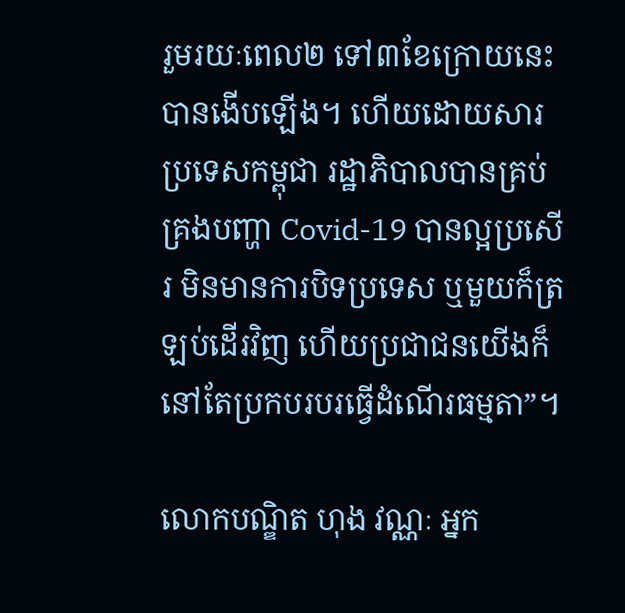រួមរយៈពេល២ ទៅ៣ខែក្រោយនេះបានងើបឡើង។ ហើយដោយសារប្រទេសកម្ពុជា រដ្ឋាភិបាលបានគ្រប់គ្រងបញ្ហា Covid-19 បានល្អប្រសើរ មិនមានការបិទប្រទេស ឬមួយក៏ត្រឡប់ដើរវិញ ហើយប្រជាជនយើងក៏នៅតែប្រកបរបរធ្វើដំណើរធម្មតា”។

លោកបណ្ឌិត ហុង វណ្ណៈ អ្នក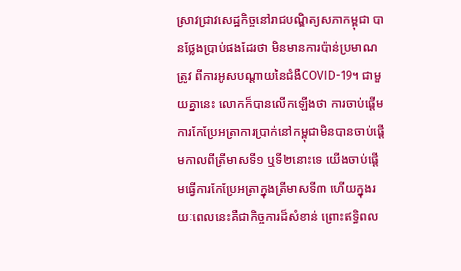ស្រាវជ្រាវសេដ្ឋកិច្ចនៅរាជបណ្ឌិត្យសភាកម្ពុជា បានថ្លែងប្រាប់ផងដែរថា មិនមានការប៉ាន់ប្រមាណត្រូវ ពីការអូសបណ្តាយនៃជំងឺCOVID-19។ ជាមួយគ្នានេះ លោកក៏បានលើកឡើងថា ការចាប់ផ្តើមការកែប្រែអត្រាការប្រាក់នៅកម្ពុជាមិនបានចាប់ផ្តើមកាលពីត្រីមាសទី១ ឬទី២នោះទេ យើងចាប់ផ្តើមធ្វើការកែប្រែអត្រាក្នុងត្រីមាសទី៣ ហើយក្នុងរយៈពេលនេះគឺជាកិច្ចការដ៏សំខាន់ ព្រោះឥទ្ធិពល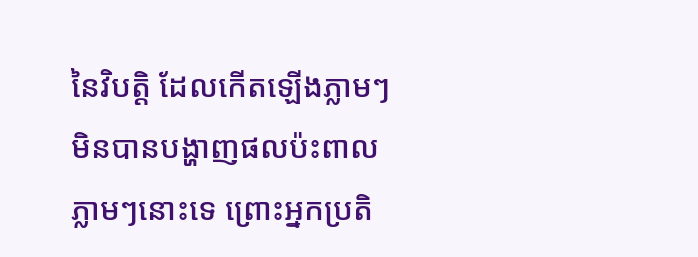នៃវិបត្តិ ដែលកើតឡើងភ្លាមៗ មិនបានបង្ហាញផលប៉ះពាលភ្លាមៗនោះទេ ព្រោះអ្នកប្រតិ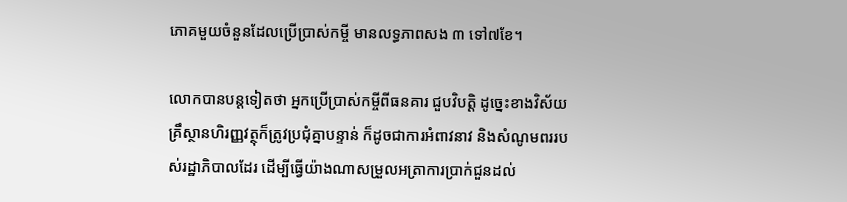ភោគមួយចំនួនដែលប្រើប្រាស់កម្ចី មានលទ្ធភាពសង ៣ ទៅ៧ខែ។

លោកបានបន្តទៀតថា អ្នកប្រើប្រាស់កម្ចីពីធនគារ ជួបវិបត្តិ ដូច្នេះខាងវិស័យគ្រឹស្ថានហិរញ្ញវត្ថុក៏ត្រូវប្រជុំគ្នាបន្ទាន់ ក៏ដូចជាការអំពាវនាវ និងសំណូមពររបស់រដ្ឋាភិបាលដែរ ដើម្បីធ្វើយ៉ាងណាសម្រួលអត្រាការប្រាក់ជួនដល់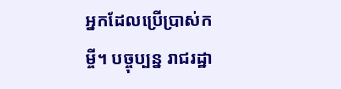អ្នកដែលប្រើប្រាស់កម្ចី។ បច្ចុប្បន្ន រាជរដ្ឋា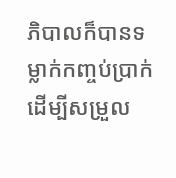ភិបាលក៏បានទម្លាក់កញ្ចប់ប្រាក់ ដើម្បីសម្រួល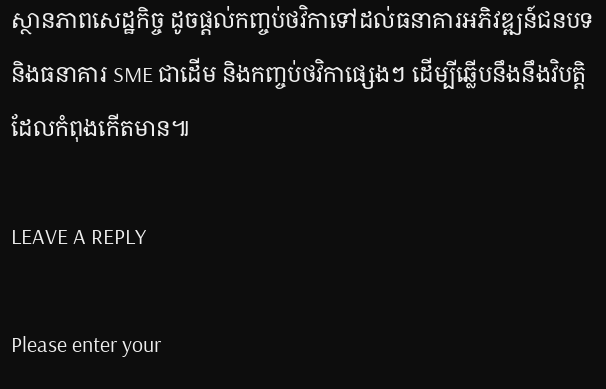ស្ថានភាពសេដ្ឋកិច្ច ដូចផ្តល់កញ្ចប់ថវិកាទៅដល់ធនាគារអភិវឌ្ឍន៍ជនបទ និងធនាគារ SME ជាដើម និងកញ្ចប់ថវិកាផ្សេងៗ ដើម្បីឆ្លើបនឹងនឹងវិបត្តិដែលកំពុងកើតមាន៕

LEAVE A REPLY

Please enter your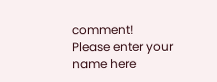comment!
Please enter your name here